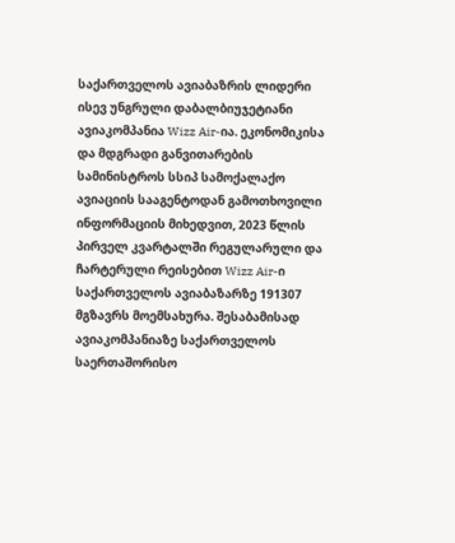საქართველოს ავიაბაზრის ლიდერი ისევ უნგრული დაბალბიუჯეტიანი ავიაკომპანია Wizz Air-ია. ეკონომიკისა და მდგრადი განვითარების სამინისტროს სსიპ სამოქალაქო ავიაციის სააგენტოდან გამოთხოვილი ინფორმაციის მიხედვით, 2023 წლის პირველ კვარტალში რეგულარული და ჩარტერული რეისებით Wizz Air-ი საქართველოს ავიაბაზარზე 191307 მგზავრს მოემსახურა. შესაბამისად ავიაკომპანიაზე საქართველოს საერთაშორისო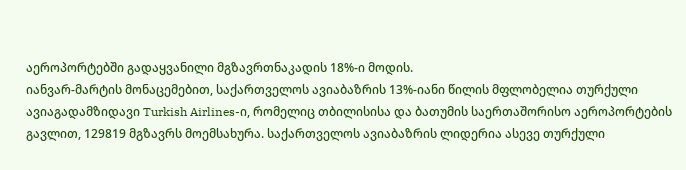აეროპორტებში გადაყვანილი მგზავრთნაკადის 18%-ი მოდის.
იანვარ-მარტის მონაცემებით, საქართველოს ავიაბაზრის 13%-იანი წილის მფლობელია თურქული ავიაგადამზიდავი Turkish Airlines-ი, რომელიც თბილისისა და ბათუმის საერთაშორისო აეროპორტების გავლით, 129819 მგზავრს მოემსახურა. საქართველოს ავიაბაზრის ლიდერია ასევე თურქული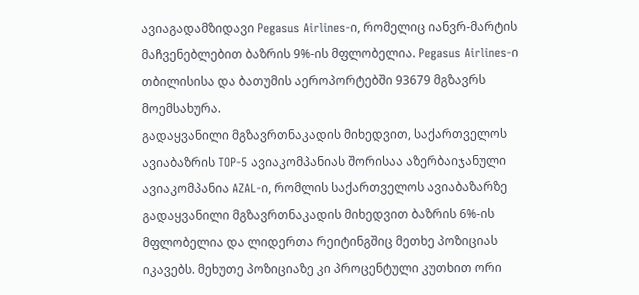ავიაგადამზიდავი Pegasus Airlines-ი, რომელიც იანვრ-მარტის მაჩვენებლებით ბაზრის 9%-ის მფლობელია. Pegasus Airlines-ი თბილისისა და ბათუმის აეროპორტებში 93679 მგზავრს მოემსახურა.
გადაყვანილი მგზავრთნაკადის მიხედვით, საქართველოს ავიაბაზრის TOP-5 ავიაკომპანიას შორისაა აზერბაიჯანული ავიაკომპანია AZAL-ი, რომლის საქართველოს ავიაბაზარზე გადაყვანილი მგზავრთნაკადის მიხედვით ბაზრის 6%-ის მფლობელია და ლიდერთა რეიტინგშიც მეთხე პოზიციას იკავებს. მეხუთე პოზიციაზე კი პროცენტული კუთხით ორი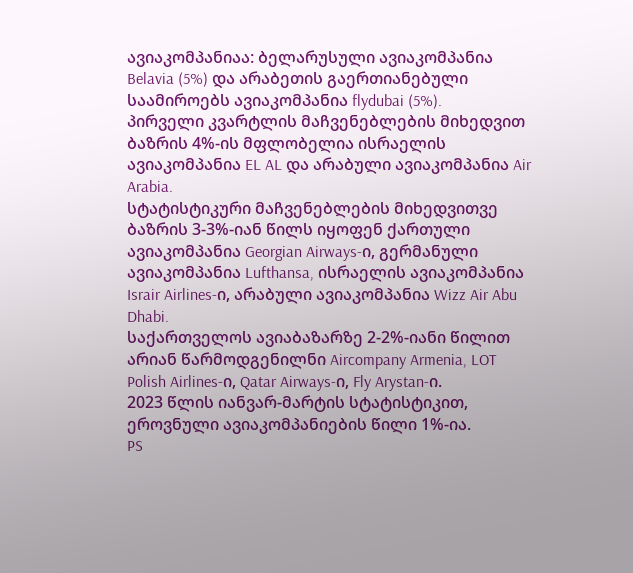ავიაკომპანიაა: ბელარუსული ავიაკომპანია Belavia (5%) და არაბეთის გაერთიანებული საამიროებს ავიაკომპანია flydubai (5%).
პირველი კვარტლის მაჩვენებლების მიხედვით ბაზრის 4%-ის მფლობელია ისრაელის ავიაკომპანია EL AL და არაბული ავიაკომპანია Air Arabia.
სტატისტიკური მაჩვენებლების მიხედვითვე ბაზრის 3-3%-იან წილს იყოფენ ქართული ავიაკომპანია Georgian Airways-ი, გერმანული ავიაკომპანია Lufthansa, ისრაელის ავიაკომპანია Israir Airlines-ი, არაბული ავიაკომპანია Wizz Air Abu Dhabi.
საქართველოს ავიაბაზარზე 2-2%-იანი წილით არიან წარმოდგენილნი Aircompany Armenia, LOT Polish Airlines-ი, Qatar Airways-ი, Fly Arystan-ი.
2023 წლის იანვარ-მარტის სტატისტიკით, ეროვნული ავიაკომპანიების წილი 1%-ია.
PS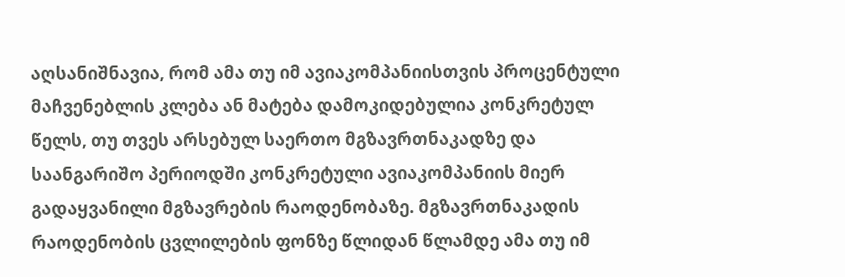აღსანიშნავია, რომ ამა თუ იმ ავიაკომპანიისთვის პროცენტული მაჩვენებლის კლება ან მატება დამოკიდებულია კონკრეტულ წელს, თუ თვეს არსებულ საერთო მგზავრთნაკადზე და საანგარიშო პერიოდში კონკრეტული ავიაკომპანიის მიერ გადაყვანილი მგზავრების რაოდენობაზე. მგზავრთნაკადის რაოდენობის ცვლილების ფონზე წლიდან წლამდე ამა თუ იმ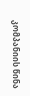კომპანიის წინა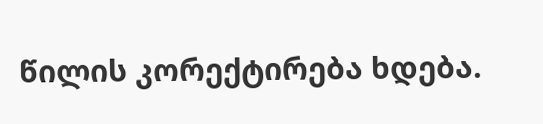წილის კორექტირება ხდება.